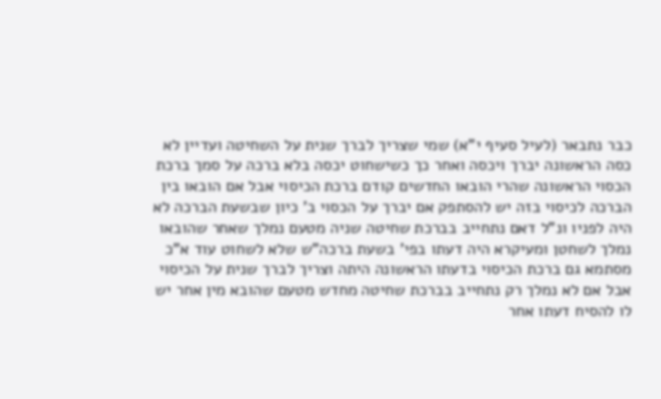כבר נתבאר (לעיל סעיף י"א) שמי שצריך לברך שנית על השחיטה ועדיין לא כסה הראשונה יברך ויכסה ואחר כך כשישחוט יכסה בלא ברכה על סמך ברכת הכסוי הראשונה שהרי הובאו החדשים קודם ברכת הכיסוי אבל אם הובאו בין הברכה לכיסוי בזה יש להסתפק אם יברך על הכסוי ב' כיון שבשעת הברכה לא היה לפניו ונ"ל דאם נתחייב בברכת שחיטה שניה מטעם נמלך שאחר שהובאו נמלך לשחטן ומעיקרא היה דעתו בפי' בשעת ברכה"ש שלא לשחוט עוד א"כ מסתמא גם ברכת הכיסוי בדעתו הראשונה היתה וצריך לברך שנית על הכיסוי אבל אם לא נמלך רק נתחייב בברכת שחיטה מחדש מטעם שהובא מין אחר יש לו להסיח דעתו אחר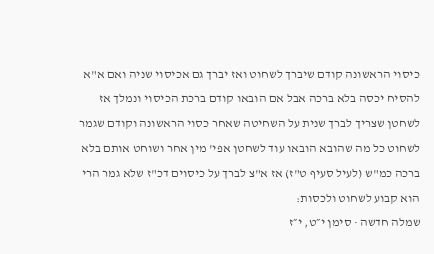כיסוי הראשונה קודם שיברך לשחוט ואז יברך גם אכיסוי שניה ואם א"א להסיח יכסה בלא ברכה אבל אם הובאו קודם ברכת הכיסוי ונמלך אז לשחטן שצריך לברך שנית על השחיטה שאחר כסוי הראשונה וקודם שגמר לשחוט כל מה שהובא הובאו עוד לשחטן אפי' מין אחר ושוחט אותם בלא ברכה כמ"ש (לעיל סעיף ט"ז) אז א"צ לברך על כיסוים דכ"ז שלא גמר הרי הוא קבוע לשחוט ולכסות:
שמלה חדשה · סימן י״ט, י״ז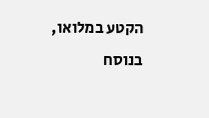הקטע במלואו, בנוסח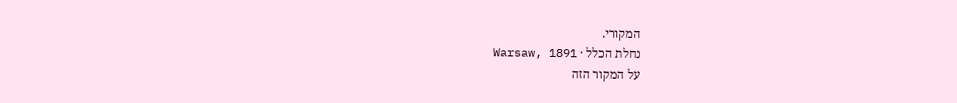המקורי.
נחלת הכלל · Warsaw, 1891
על המקור הזה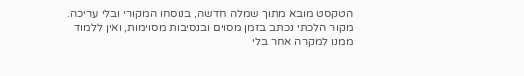הטקסט מובא מתוך שמלה חדשה, בנוסחו המקורי ובלי עריכה. מקור הלכתי נכתב בזמן מסוים ובנסיבות מסוימות, ואין ללמוד ממנו למקרה אחר בלי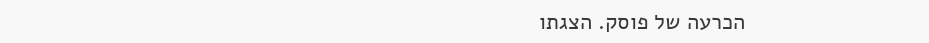הכרעה של פוסק. הצגתו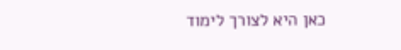כאן היא לצורך לימוד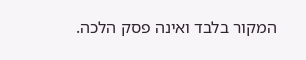המקור בלבד ואינה פסק הלכה.